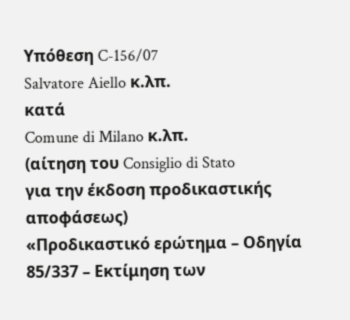Υπόθεση C-156/07
Salvatore Aiello κ.λπ.
κατά
Comune di Milano κ.λπ.
(αίτηση του Consiglio di Stato
για την έκδοση προδικαστικής αποφάσεως)
«Προδικαστικό ερώτημα – Οδηγία 85/337 – Εκτίμηση των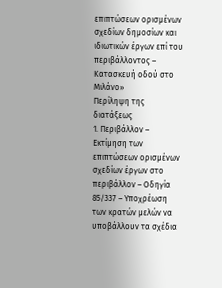επιπτώσεων ορισμένων σχεδίων δημοσίων και ιδιωτικών έργων επί του περιβάλλοντος – Κατασκευή οδού στο Μιλάνο»
Περίληψη της διατάξεως
1. Περιβάλλον – Εκτίμηση των επιπτώσεων ορισμένων σχεδίων έργων στο περιβάλλον – Οδηγία 85/337 – Υποχρέωση των κρατών μελών να υποβάλλουν τα σχέδια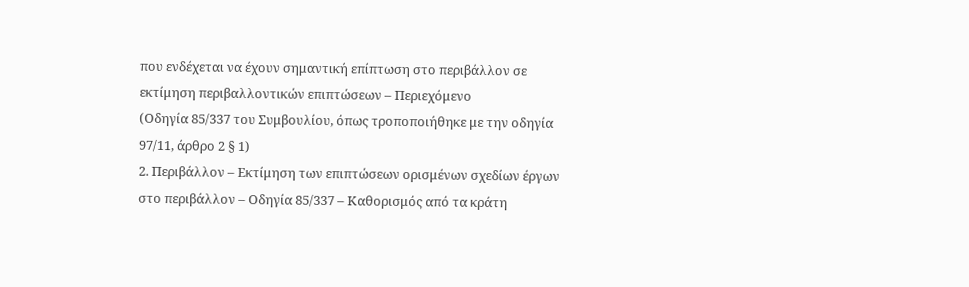που ενδέχεται να έχουν σημαντική επίπτωση στο περιβάλλον σε εκτίμηση περιβαλλοντικών επιπτώσεων – Περιεχόμενο
(Οδηγία 85/337 του Συμβουλίου, όπως τροποποιήθηκε με την οδηγία 97/11, άρθρο 2 § 1)
2. Περιβάλλον – Εκτίμηση των επιπτώσεων ορισμένων σχεδίων έργων στο περιβάλλον – Οδηγία 85/337 – Καθορισμός από τα κράτη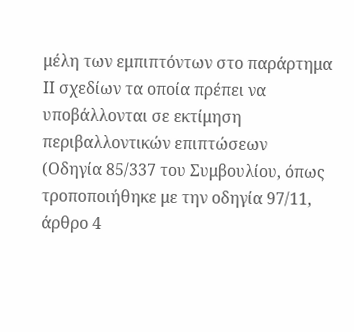μέλη των εμπιπτόντων στο παράρτημα ΙΙ σχεδίων τα οποία πρέπει να υποβάλλονται σε εκτίμηση περιβαλλοντικών επιπτώσεων
(Οδηγία 85/337 του Συμβουλίου, όπως τροποποιήθηκε με την οδηγία 97/11, άρθρο 4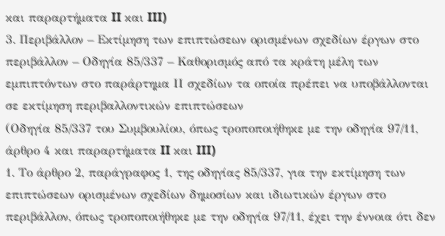και παραρτήματα II και III)
3. Περιβάλλον – Εκτίμηση των επιπτώσεων ορισμένων σχεδίων έργων στο περιβάλλον – Οδηγία 85/337 – Καθορισμός από τα κράτη μέλη των εμπιπτόντων στο παράρτημα ΙΙ σχεδίων τα οποία πρέπει να υποβάλλονται σε εκτίμηση περιβαλλοντικών επιπτώσεων
(Οδηγία 85/337 του Συμβουλίου, όπως τροποποιήθηκε με την οδηγία 97/11, άρθρο 4 και παραρτήματα II και III)
1. Το άρθρο 2, παράγραφος 1, της οδηγίας 85/337, για την εκτίμηση των επιπτώσεων ορισμένων σχεδίων δημοσίων και ιδιωτικών έργων στο περιβάλλον, όπως τροποποιήθηκε με την οδηγία 97/11, έχει την έννοια ότι δεν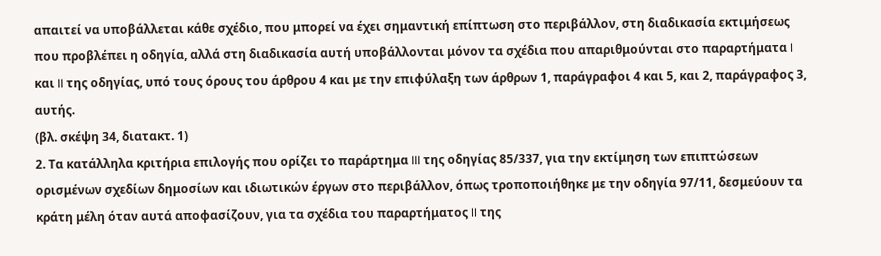απαιτεί να υποβάλλεται κάθε σχέδιο, που μπορεί να έχει σημαντική επίπτωση στο περιβάλλον, στη διαδικασία εκτιμήσεως που προβλέπει η οδηγία, αλλά στη διαδικασία αυτή υποβάλλονται μόνον τα σχέδια που απαριθμούνται στο παραρτήματα I και II της οδηγίας, υπό τους όρους του άρθρου 4 και με την επιφύλαξη των άρθρων 1, παράγραφοι 4 και 5, και 2, παράγραφος 3, αυτής.
(βλ. σκέψη 34, διατακτ. 1)
2. Τα κατάλληλα κριτήρια επιλογής που ορίζει το παράρτημα III της οδηγίας 85/337, για την εκτίμηση των επιπτώσεων ορισμένων σχεδίων δημοσίων και ιδιωτικών έργων στο περιβάλλον, όπως τροποποιήθηκε με την οδηγία 97/11, δεσμεύουν τα κράτη μέλη όταν αυτά αποφασίζουν, για τα σχέδια του παραρτήματος II της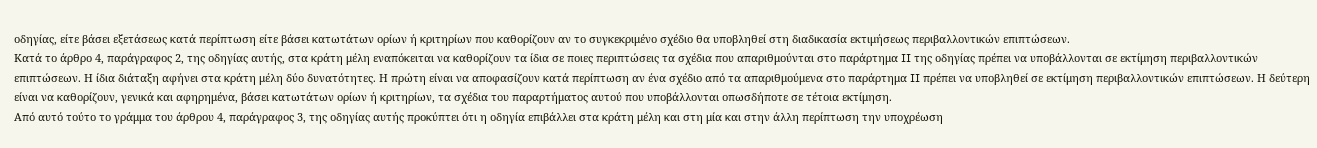οδηγίας, είτε βάσει εξετάσεως κατά περίπτωση είτε βάσει κατωτάτων ορίων ή κριτηρίων που καθορίζουν αν το συγκεκριμένο σχέδιο θα υποβληθεί στη διαδικασία εκτιμήσεως περιβαλλοντικών επιπτώσεων.
Κατά το άρθρο 4, παράγραφος 2, της οδηγίας αυτής, στα κράτη μέλη εναπόκειται να καθορίζουν τα ίδια σε ποιες περιπτώσεις τα σχέδια που απαριθμούνται στο παράρτημα II της οδηγίας πρέπει να υποβάλλονται σε εκτίμηση περιβαλλοντικών επιπτώσεων. Η ίδια διάταξη αφήνει στα κράτη μέλη δύο δυνατότητες. Η πρώτη είναι να αποφασίζουν κατά περίπτωση αν ένα σχέδιο από τα απαριθμούμενα στο παράρτημα II πρέπει να υποβληθεί σε εκτίμηση περιβαλλοντικών επιπτώσεων. Η δεύτερη είναι να καθορίζουν, γενικά και αφηρημένα, βάσει κατωτάτων ορίων ή κριτηρίων, τα σχέδια του παραρτήματος αυτού που υποβάλλονται οπωσδήποτε σε τέτοια εκτίμηση.
Από αυτό τούτο το γράμμα του άρθρου 4, παράγραφος 3, της οδηγίας αυτής προκύπτει ότι η οδηγία επιβάλλει στα κράτη μέλη και στη μία και στην άλλη περίπτωση την υποχρέωση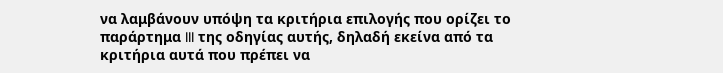να λαμβάνουν υπόψη τα κριτήρια επιλογής που ορίζει το παράρτημα III της οδηγίας αυτής, δηλαδή εκείνα από τα κριτήρια αυτά που πρέπει να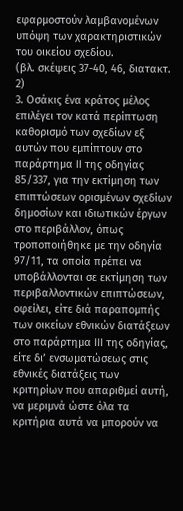εφαρμοστούν λαμβανομένων υπόψη των χαρακτηριστικών του οικείου σχεδίου.
(βλ. σκέψεις 37-40, 46, διατακτ. 2)
3. Οσάκις ένα κράτος μέλος επιλέγει τον κατά περίπτωση καθορισμό των σχεδίων εξ αυτών που εμπίπτουν στο παράρτημα II της οδηγίας 85/337, για την εκτίμηση των επιπτώσεων ορισμένων σχεδίων δημοσίων και ιδιωτικών έργων στο περιβάλλον, όπως τροποποιήθηκε με την οδηγία 97/11, τα οποία πρέπει να υποβάλλονται σε εκτίμηση των περιβαλλοντικών επιπτώσεων, οφείλει, είτε διά παραπομπής των οικείων εθνικών διατάξεων στο παράρτημα III της οδηγίας, είτε δι’ ενσωματώσεως στις εθνικές διατάξεις των κριτηρίων που απαριθμεί αυτή, να μεριμνά ώστε όλα τα κριτήρια αυτά να μπορούν να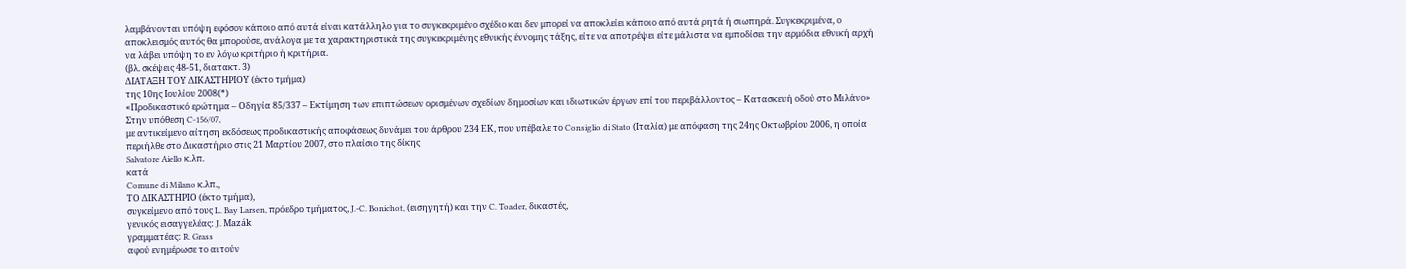λαμβάνονται υπόψη εφόσον κάποιο από αυτά είναι κατάλληλο για το συγκεκριμένο σχέδιο και δεν μπορεί να αποκλείει κάποιο από αυτά ρητά ή σιωπηρά. Συγκεκριμένα, ο αποκλεισμός αυτός θα μπορούσε, ανάλογα με τα χαρακτηριστικά της συγκεκριμένης εθνικής έννομης τάξης, είτε να αποτρέψει είτε μάλιστα να εμποδίσει την αρμόδια εθνική αρχή να λάβει υπόψη το εν λόγω κριτήριο ή κριτήρια.
(βλ. σκέψεις 48-51, διατακτ. 3)
ΔΙΑΤΑΞΗ ΤΟΥ ΔΙΚΑΣΤΗΡΙΟΥ (έκτο τμήμα)
της 10ης Ιουλίου 2008(*)
«Προδικαστικό ερώτημα – Οδηγία 85/337 – Εκτίμηση των επιπτώσεων ορισμένων σχεδίων δημοσίων και ιδιωτικών έργων επί του περιβάλλοντος – Κατασκευή οδού στο Μιλάνο»
Στην υπόθεση C‑156/07,
με αντικείμενο αίτηση εκδόσεως προδικαστικής αποφάσεως δυνάμει του άρθρου 234 ΕΚ, που υπέβαλε το Consiglio di Stato (Ιταλία) με απόφαση της 24ης Οκτωβρίου 2006, η οποία περιήλθε στο Δικαστήριο στις 21 Μαρτίου 2007, στο πλαίσιο της δίκης
Salvatore Aiello κ.λπ.
κατά
Comune di Milano κ.λπ.,
ΤΟ ΔΙΚΑΣΤΗΡΙΟ (έκτο τμήμα),
συγκείμενο από τους L. Bay Larsen, πρόεδρο τμήματος, J.‑C. Bonichot, (εισηγητή) και την C. Toader, δικαστές,
γενικός εισαγγελέας: J. Mazák
γραμματέας: R. Grass
αφού ενημέρωσε το αιτούν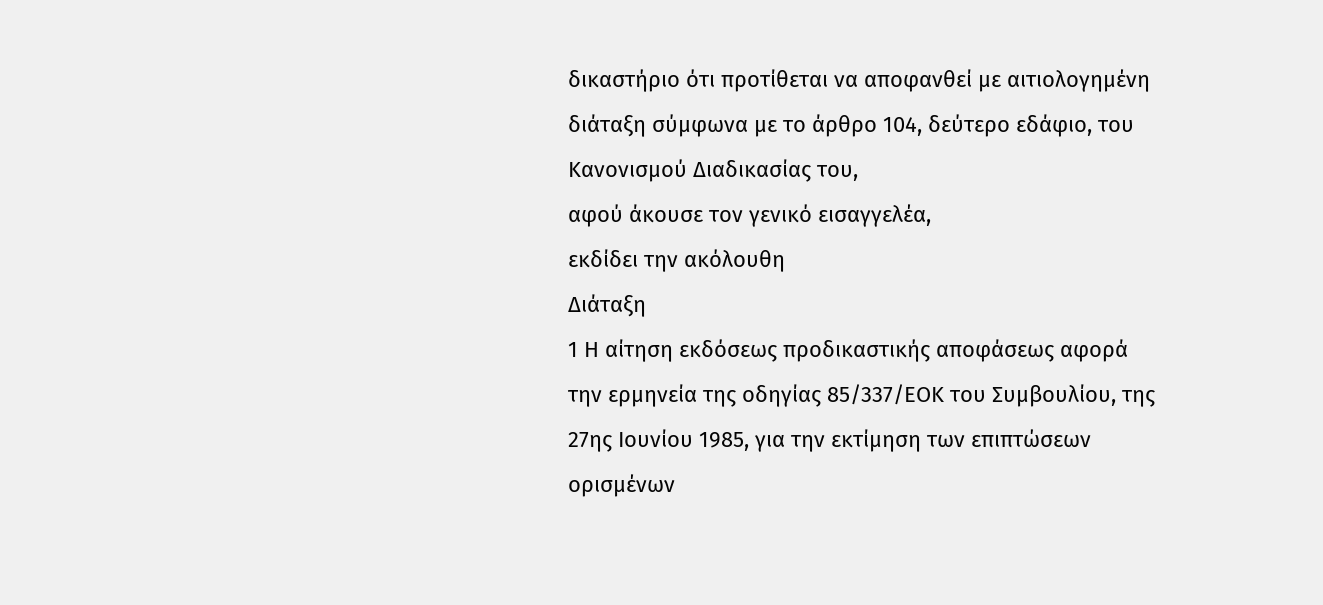δικαστήριο ότι προτίθεται να αποφανθεί με αιτιολογημένη διάταξη σύμφωνα με το άρθρο 104, δεύτερο εδάφιο, του Κανονισμού Διαδικασίας του,
αφού άκουσε τον γενικό εισαγγελέα,
εκδίδει την ακόλουθη
Διάταξη
1 Η αίτηση εκδόσεως προδικαστικής αποφάσεως αφορά την ερμηνεία της οδηγίας 85/337/ΕΟΚ του Συμβουλίου, της 27ης Ιουνίου 1985, για την εκτίμηση των επιπτώσεων ορισμένων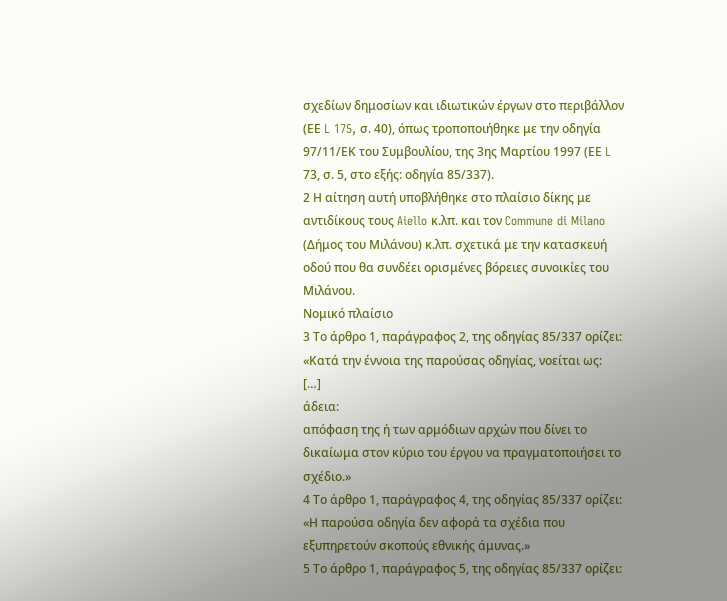σχεδίων δημοσίων και ιδιωτικών έργων στο περιβάλλον (ΕΕ L 175, σ. 40), όπως τροποποιήθηκε με την οδηγία 97/11/ΕΚ του Συμβουλίου, της 3ης Μαρτίου 1997 (ΕΕ L 73, σ. 5, στο εξής: οδηγία 85/337).
2 Η αίτηση αυτή υποβλήθηκε στο πλαίσιο δίκης με αντιδίκους τους Aiello κ.λπ. και τον Commune di Milano (Δήμος του Μιλάνου) κ.λπ. σχετικά με την κατασκευή οδού που θα συνδέει ορισμένες βόρειες συνοικίες του Μιλάνου.
Νομικό πλαίσιο
3 Το άρθρο 1, παράγραφος 2, της οδηγίας 85/337 ορίζει:
«Κατά την έννοια της παρούσας οδηγίας, νοείται ως:
[…]
άδεια:
απόφαση της ή των αρμόδιων αρχών που δίνει το δικαίωμα στον κύριο του έργου να πραγματοποιήσει το σχέδιο.»
4 Το άρθρο 1, παράγραφος 4, της οδηγίας 85/337 ορίζει:
«Η παρούσα οδηγία δεν αφορά τα σχέδια που εξυπηρετούν σκοπούς εθνικής άμυνας.»
5 Το άρθρο 1, παράγραφος 5, της οδηγίας 85/337 ορίζει: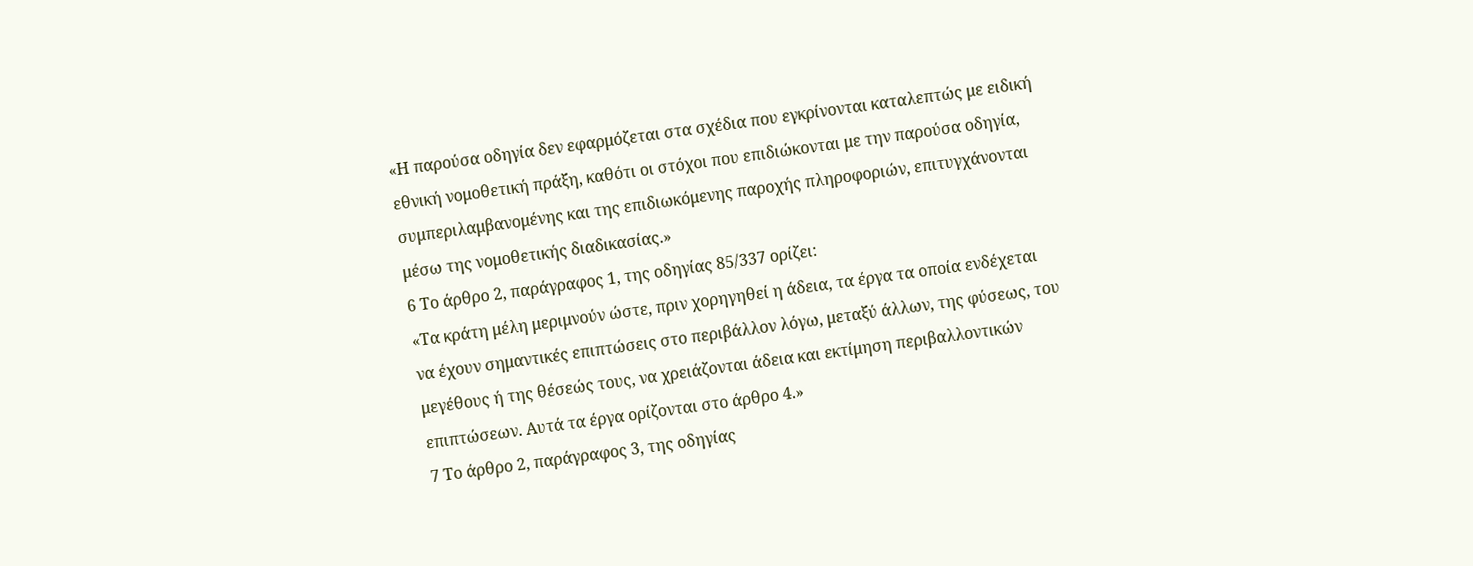«Η παρούσα οδηγία δεν εφαρμόζεται στα σχέδια που εγκρίνονται καταλεπτώς με ειδική εθνική νομοθετική πράξη, καθότι οι στόχοι που επιδιώκονται με την παρούσα οδηγία, συμπεριλαμβανομένης και της επιδιωκόμενης παροχής πληροφοριών, επιτυγχάνονται μέσω της νομοθετικής διαδικασίας.»
6 Το άρθρο 2, παράγραφος 1, της οδηγίας 85/337 ορίζει:
«Τα κράτη μέλη μεριμνούν ώστε, πριν χορηγηθεί η άδεια, τα έργα τα οποία ενδέχεται να έχουν σημαντικές επιπτώσεις στο περιβάλλον λόγω, μεταξύ άλλων, της φύσεως, του μεγέθους ή της θέσεώς τους, να χρειάζονται άδεια και εκτίμηση περιβαλλοντικών επιπτώσεων. Αυτά τα έργα ορίζονται στο άρθρο 4.»
7 Το άρθρο 2, παράγραφος 3, της οδηγίας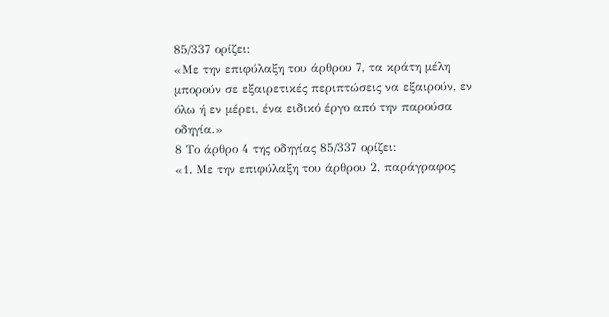85/337 ορίζει:
«Με την επιφύλαξη του άρθρου 7, τα κράτη μέλη μπορούν σε εξαιρετικές περιπτώσεις να εξαιρούν, εν όλω ή εν μέρει, ένα ειδικό έργο από την παρούσα οδηγία.»
8 Το άρθρο 4 της οδηγίας 85/337 ορίζει:
«1. Με την επιφύλαξη του άρθρου 2, παράγραφος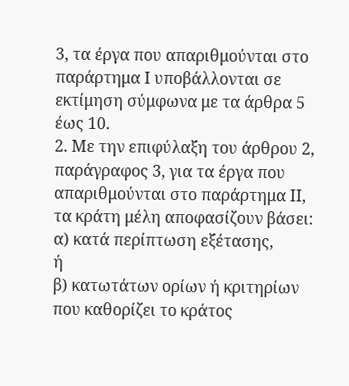3, τα έργα που απαριθμούνται στο παράρτημα Ι υποβάλλονται σε εκτίμηση σύμφωνα με τα άρθρα 5 έως 10.
2. Με την επιφύλαξη του άρθρου 2, παράγραφος 3, για τα έργα που απαριθμούνται στο παράρτημα ΙΙ, τα κράτη μέλη αποφασίζουν βάσει:
α) κατά περίπτωση εξέτασης,
ή
β) κατωτάτων ορίων ή κριτηρίων που καθορίζει το κράτος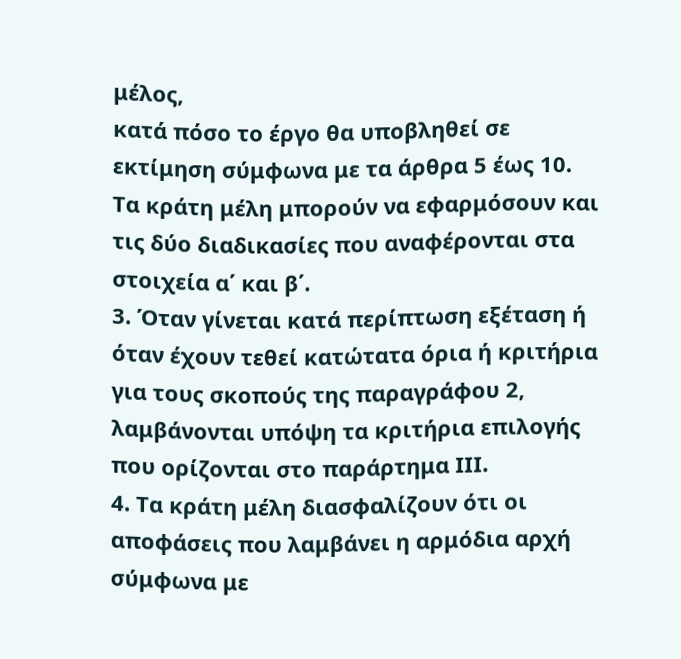μέλος,
κατά πόσο το έργο θα υποβληθεί σε εκτίμηση σύμφωνα με τα άρθρα 5 έως 10.
Τα κράτη μέλη μπορούν να εφαρμόσουν και τις δύο διαδικασίες που αναφέρονται στα στοιχεία α΄ και β΄.
3. Όταν γίνεται κατά περίπτωση εξέταση ή όταν έχουν τεθεί κατώτατα όρια ή κριτήρια για τους σκοπούς της παραγράφου 2, λαμβάνονται υπόψη τα κριτήρια επιλογής που ορίζονται στο παράρτημα ΙΙΙ.
4. Τα κράτη μέλη διασφαλίζουν ότι οι αποφάσεις που λαμβάνει η αρμόδια αρχή σύμφωνα με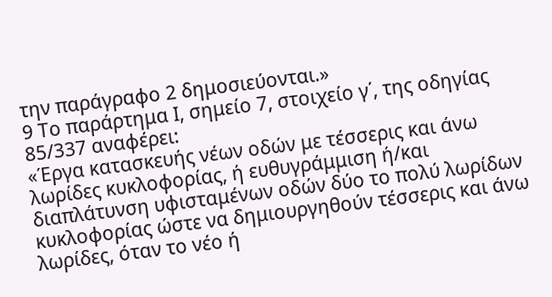την παράγραφο 2 δημοσιεύονται.»
9 Το παράρτημα Ι, σημείο 7, στοιχείο γ΄, της οδηγίας 85/337 αναφέρει:
«Έργα κατασκευής νέων οδών με τέσσερις και άνω λωρίδες κυκλοφορίας, ή ευθυγράμμιση ή/και διαπλάτυνση υφισταμένων οδών δύο το πολύ λωρίδων κυκλοφορίας ώστε να δημιουργηθούν τέσσερις και άνω λωρίδες, όταν το νέο ή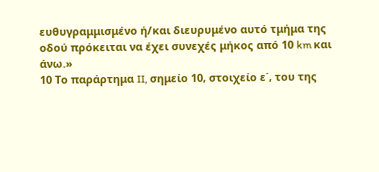ευθυγραμμισμένο ή/και διευρυμένο αυτό τμήμα της οδού πρόκειται να έχει συνεχές μήκος από 10 km και άνω.»
10 Το παράρτημα II, σημείο 10, στοιχείο ε΄, του της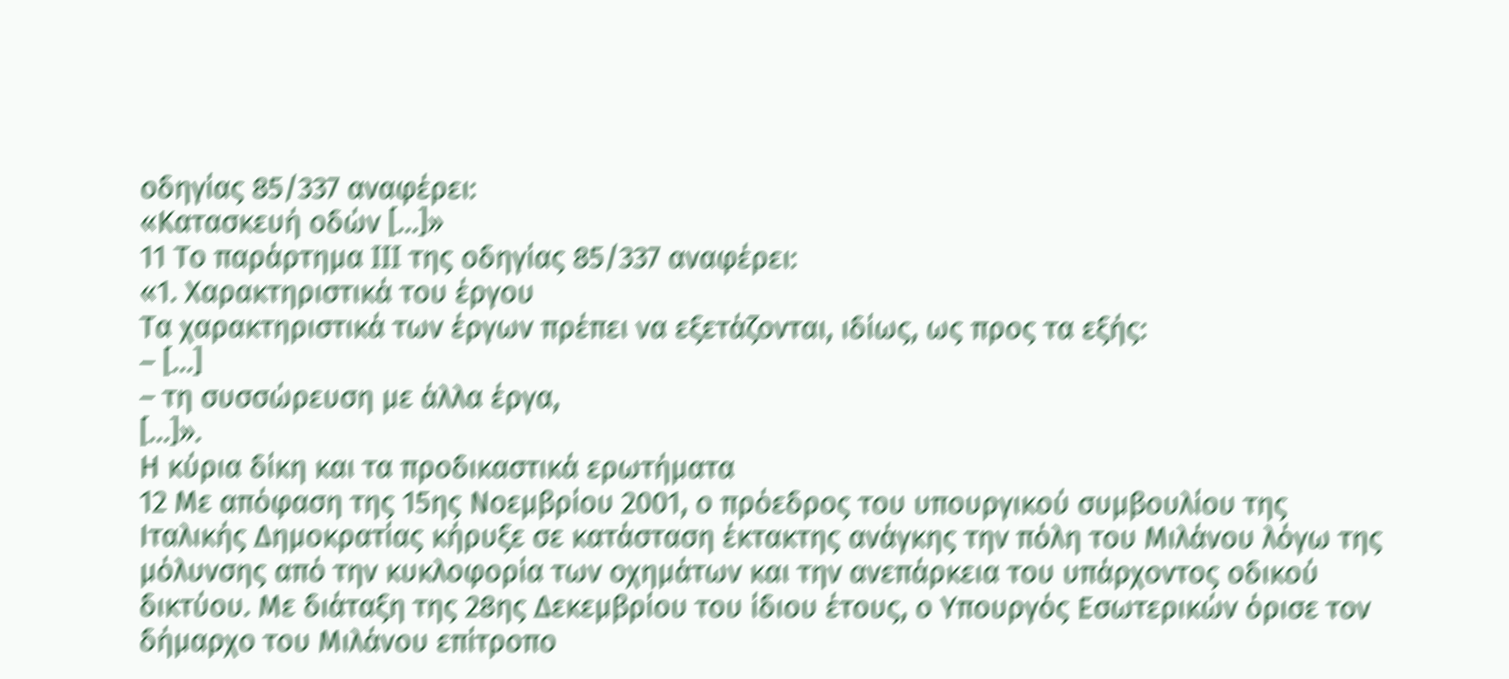οδηγίας 85/337 αναφέρει:
«Κατασκευή οδών […]»
11 Το παράρτημα III της οδηγίας 85/337 αναφέρει:
«1. Χαρακτηριστικά του έργου
Τα χαρακτηριστικά των έργων πρέπει να εξετάζονται, ιδίως, ως προς τα εξής:
– […]
– τη συσσώρευση με άλλα έργα,
[…]».
Η κύρια δίκη και τα προδικαστικά ερωτήματα
12 Με απόφαση της 15ης Νοεμβρίου 2001, ο πρόεδρος του υπουργικού συμβουλίου της Ιταλικής Δημοκρατίας κήρυξε σε κατάσταση έκτακτης ανάγκης την πόλη του Μιλάνου λόγω της μόλυνσης από την κυκλοφορία των οχημάτων και την ανεπάρκεια του υπάρχοντος οδικού δικτύου. Με διάταξη της 28ης Δεκεμβρίου του ίδιου έτους, ο Υπουργός Εσωτερικών όρισε τον δήμαρχο του Μιλάνου επίτροπο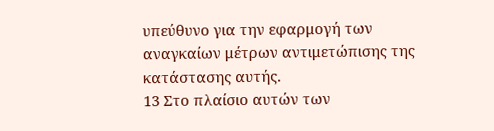υπεύθυνο για την εφαρμογή των αναγκαίων μέτρων αντιμετώπισης της κατάστασης αυτής.
13 Στο πλαίσιο αυτών των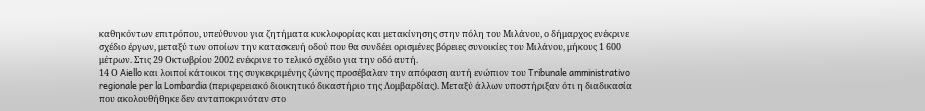καθηκόντων επιτρόπου, υπεύθυνου για ζητήματα κυκλοφορίας και μετακίνησης στην πόλη του Μιλάνου, ο δήμαρχος ενέκρινε σχέδιο έργων, μεταξύ των οποίων την κατασκευή οδού που θα συνδέει ορισμένες βόρειες συνοικίες του Μιλάνου, μήκους 1 600 μέτρων. Στις 29 Οκτωβρίου 2002 ενέκρινε το τελικό σχέδιο για την οδό αυτή.
14 Ο Aiello και λοιποί κάτοικοι της συγκεκριμένης ζώνης προσέβαλαν την απόφαση αυτή ενώπιον του Tribunale amministrativo regionale per la Lombardia (περιφερειακό διοικητικό δικαστήριο της Λομβαρδίας). Μεταξύ άλλων υποστήριξαν ότι η διαδικασία που ακολουθήθηκε δεν ανταποκρινόταν στο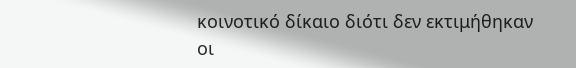κοινοτικό δίκαιο διότι δεν εκτιμήθηκαν οι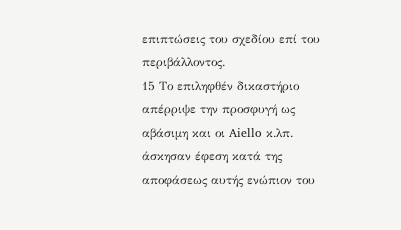επιπτώσεις του σχεδίου επί του περιβάλλοντος.
15 Το επιληφθέν δικαστήριο απέρριψε την προσφυγή ως αβάσιμη και οι Aiello κ.λπ. άσκησαν έφεση κατά της αποφάσεως αυτής ενώπιον του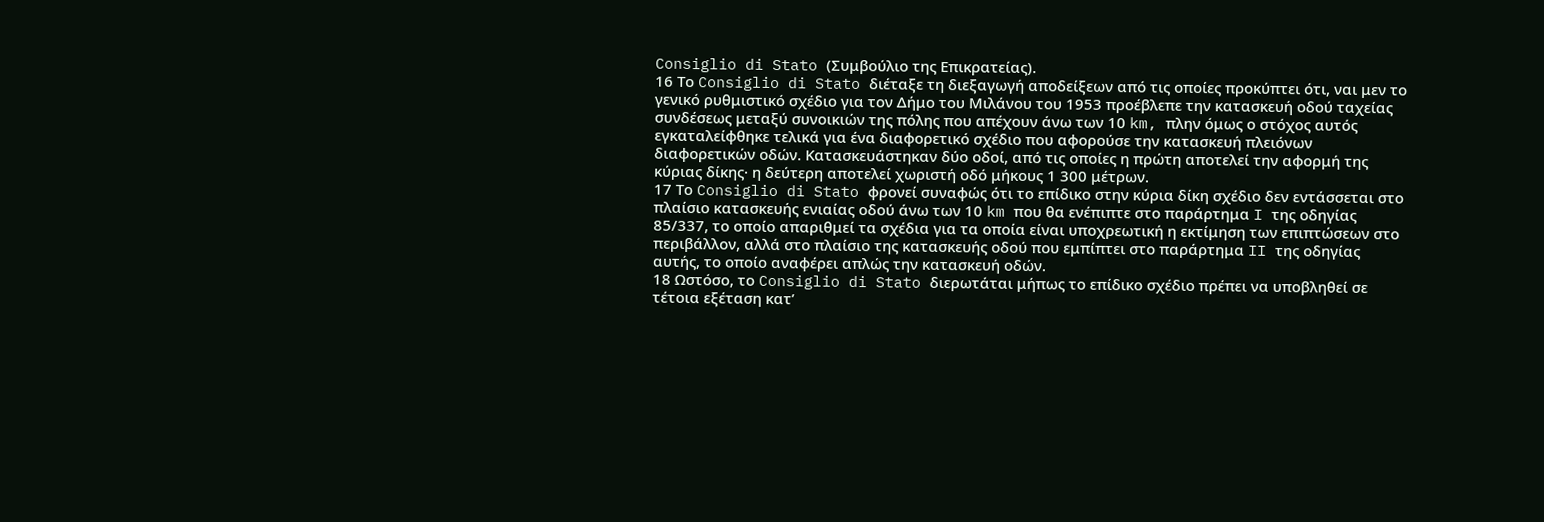Consiglio di Stato (Συμβούλιο της Επικρατείας).
16 Το Consiglio di Stato διέταξε τη διεξαγωγή αποδείξεων από τις οποίες προκύπτει ότι, ναι μεν το γενικό ρυθμιστικό σχέδιο για τον Δήμο του Μιλάνου του 1953 προέβλεπε την κατασκευή οδού ταχείας συνδέσεως μεταξύ συνοικιών της πόλης που απέχουν άνω των 10 km, πλην όμως ο στόχος αυτός εγκαταλείφθηκε τελικά για ένα διαφορετικό σχέδιο που αφορούσε την κατασκευή πλειόνων διαφορετικών οδών. Κατασκευάστηκαν δύο οδοί, από τις οποίες η πρώτη αποτελεί την αφορμή της κύριας δίκης· η δεύτερη αποτελεί χωριστή οδό μήκους 1 300 μέτρων.
17 Το Consiglio di Stato φρονεί συναφώς ότι το επίδικο στην κύρια δίκη σχέδιο δεν εντάσσεται στο πλαίσιο κατασκευής ενιαίας οδού άνω των 10 km που θα ενέπιπτε στο παράρτημα I της οδηγίας 85/337, το οποίο απαριθμεί τα σχέδια για τα οποία είναι υποχρεωτική η εκτίμηση των επιπτώσεων στο περιβάλλον, αλλά στο πλαίσιο της κατασκευής οδού που εμπίπτει στο παράρτημα II της οδηγίας αυτής, το οποίο αναφέρει απλώς την κατασκευή οδών.
18 Ωστόσο, το Consiglio di Stato διερωτάται μήπως το επίδικο σχέδιο πρέπει να υποβληθεί σε τέτοια εξέταση κατ’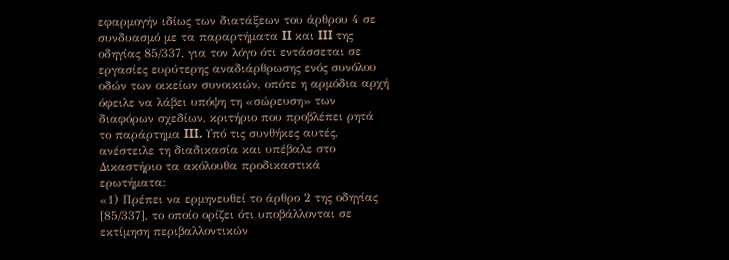εφαρμογήν ιδίως των διατάξεων του άρθρου 4 σε συνδυασμό με τα παραρτήματα II και III της οδηγίας 85/337, για τον λόγο ότι εντάσσεται σε εργασίες ευρύτερης αναδιάρθρωσης ενός συνόλου οδών των οικείων συνοικιών, οπότε η αρμόδια αρχή όφειλε να λάβει υπόψη τη «σώρευση» των διαφόρων σχεδίων, κριτήριο που προβλέπει ρητά το παράρτημα III. Υπό τις συνθήκες αυτές, ανέστειλε τη διαδικασία και υπέβαλε στο Δικαστήριο τα ακόλουθα προδικαστικά ερωτήματα:
«1) Πρέπει να ερμηνευθεί το άρθρο 2 της οδηγίας [85/337], το οποίο ορίζει ότι υποβάλλονται σε εκτίμηση περιβαλλοντικών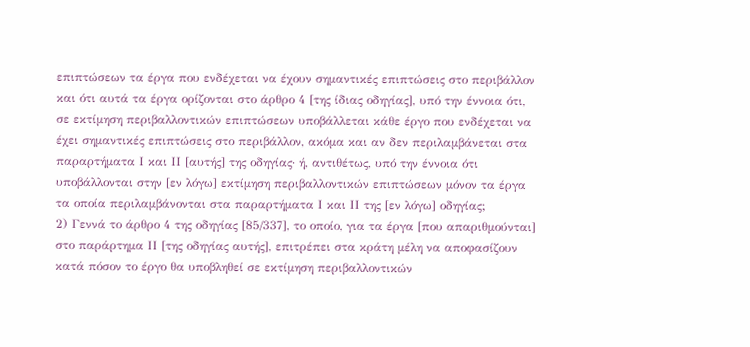επιπτώσεων τα έργα που ενδέχεται να έχουν σημαντικές επιπτώσεις στο περιβάλλον και ότι αυτά τα έργα ορίζονται στο άρθρο 4 [της ίδιας οδηγίας], υπό την έννοια ότι, σε εκτίμηση περιβαλλοντικών επιπτώσεων υποβάλλεται κάθε έργο που ενδέχεται να έχει σημαντικές επιπτώσεις στο περιβάλλον, ακόμα και αν δεν περιλαμβάνεται στα παραρτήματα Ι και ΙΙ [αυτής] της οδηγίας· ή, αντιθέτως, υπό την έννοια ότι υποβάλλονται στην [εν λόγω] εκτίμηση περιβαλλοντικών επιπτώσεων μόνον τα έργα τα οποία περιλαμβάνονται στα παραρτήματα Ι και ΙΙ της [εν λόγω] οδηγίας;
2) Γεννά το άρθρο 4 της οδηγίας [85/337], το οποίο, για τα έργα [που απαριθμούνται] στο παράρτημα ΙΙ [της οδηγίας αυτής], επιτρέπει στα κράτη μέλη να αποφασίζουν κατά πόσον το έργο θα υποβληθεί σε εκτίμηση περιβαλλοντικών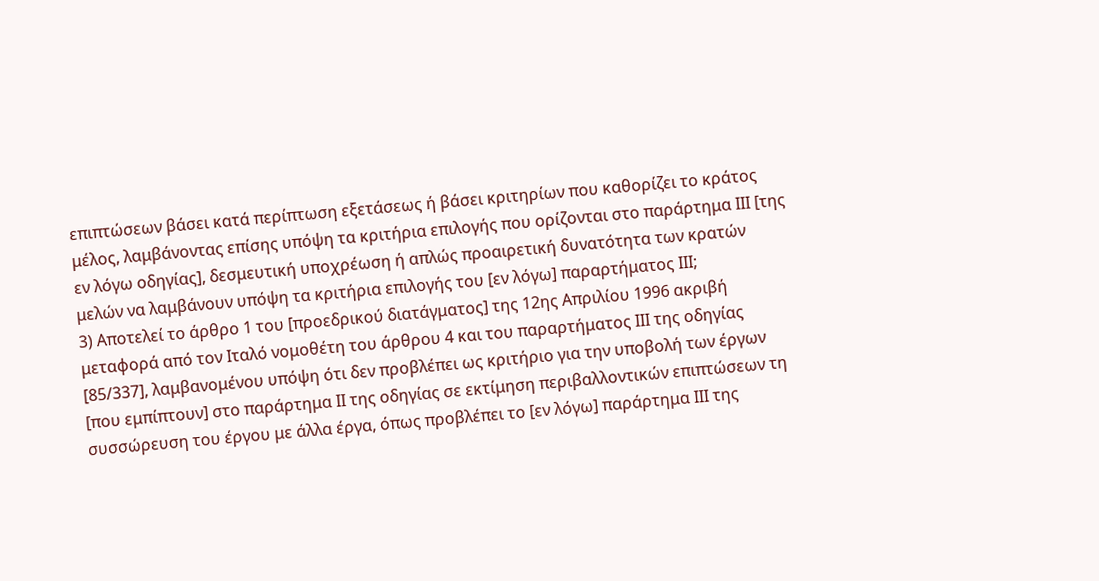επιπτώσεων βάσει κατά περίπτωση εξετάσεως ή βάσει κριτηρίων που καθορίζει το κράτος μέλος, λαμβάνοντας επίσης υπόψη τα κριτήρια επιλογής που ορίζονται στο παράρτημα ΙΙΙ [της εν λόγω οδηγίας], δεσμευτική υποχρέωση ή απλώς προαιρετική δυνατότητα των κρατών μελών να λαμβάνουν υπόψη τα κριτήρια επιλογής του [εν λόγω] παραρτήματος ΙΙΙ;
3) Αποτελεί το άρθρο 1 του [προεδρικού διατάγματος] της 12ης Απριλίου 1996 ακριβή μεταφορά από τον Iταλό νομοθέτη του άρθρου 4 και του παραρτήματος ΙΙΙ της οδηγίας [85/337], λαμβανομένου υπόψη ότι δεν προβλέπει ως κριτήριο για την υποβολή των έργων [που εμπίπτουν] στο παράρτημα ΙΙ της οδηγίας σε εκτίμηση περιβαλλοντικών επιπτώσεων τη συσσώρευση του έργου με άλλα έργα, όπως προβλέπει το [εν λόγω] παράρτημα ΙΙΙ της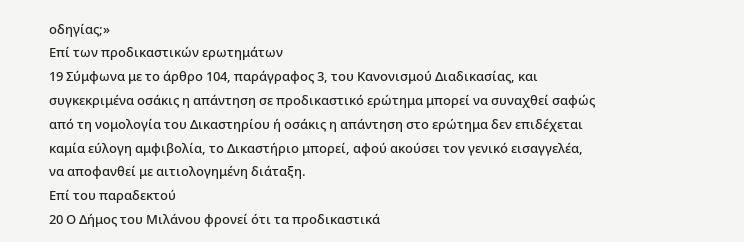οδηγίας;»
Επί των προδικαστικών ερωτημάτων
19 Σύμφωνα με το άρθρο 104, παράγραφος 3, του Κανονισμού Διαδικασίας, και συγκεκριμένα οσάκις η απάντηση σε προδικαστικό ερώτημα μπορεί να συναχθεί σαφώς από τη νομολογία του Δικαστηρίου ή οσάκις η απάντηση στο ερώτημα δεν επιδέχεται καμία εύλογη αμφιβολία, το Δικαστήριο μπορεί, αφού ακούσει τον γενικό εισαγγελέα, να αποφανθεί με αιτιολογημένη διάταξη.
Επί του παραδεκτού
20 Ο Δήμος του Μιλάνου φρονεί ότι τα προδικαστικά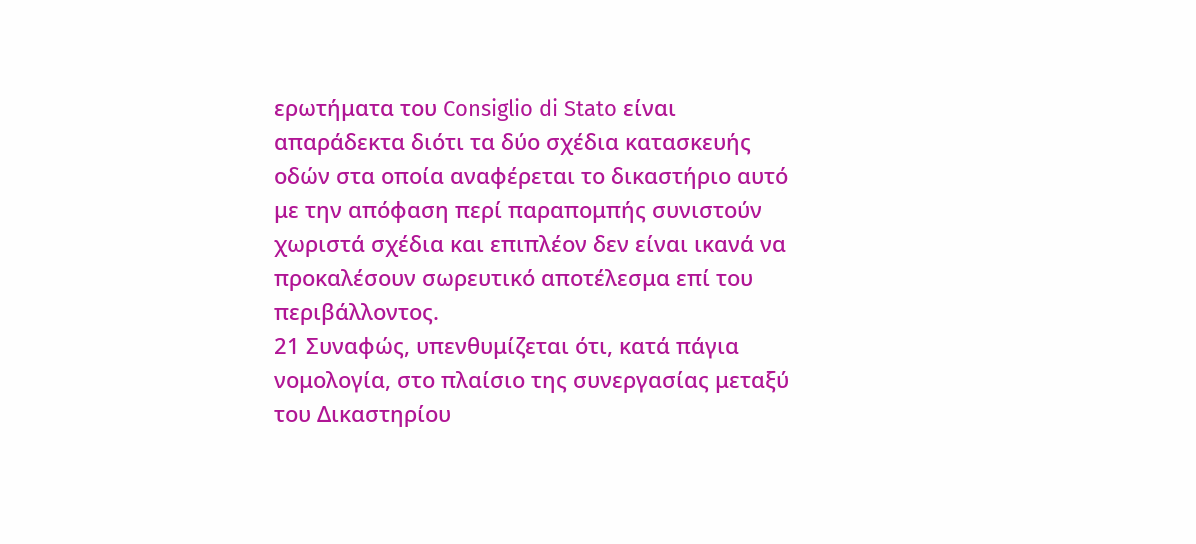ερωτήματα του Consiglio di Stato είναι απαράδεκτα διότι τα δύο σχέδια κατασκευής οδών στα οποία αναφέρεται το δικαστήριο αυτό με την απόφαση περί παραπομπής συνιστούν χωριστά σχέδια και επιπλέον δεν είναι ικανά να προκαλέσουν σωρευτικό αποτέλεσμα επί του περιβάλλοντος.
21 Συναφώς, υπενθυμίζεται ότι, κατά πάγια νομολογία, στο πλαίσιο της συνεργασίας μεταξύ του Δικαστηρίου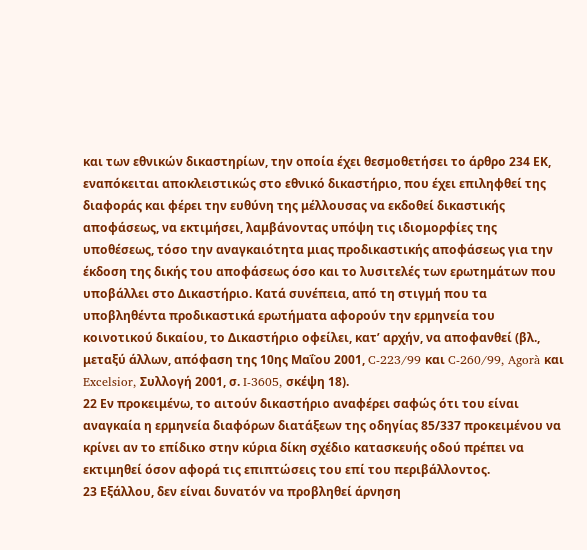και των εθνικών δικαστηρίων, την οποία έχει θεσμοθετήσει το άρθρο 234 ΕΚ, εναπόκειται αποκλειστικώς στο εθνικό δικαστήριο, που έχει επιληφθεί της διαφοράς και φέρει την ευθύνη της μέλλουσας να εκδοθεί δικαστικής αποφάσεως, να εκτιμήσει, λαμβάνοντας υπόψη τις ιδιομορφίες της υποθέσεως, τόσο την αναγκαιότητα μιας προδικαστικής αποφάσεως για την έκδοση της δικής του αποφάσεως όσο και το λυσιτελές των ερωτημάτων που υποβάλλει στο Δικαστήριο. Κατά συνέπεια, από τη στιγμή που τα υποβληθέντα προδικαστικά ερωτήματα αφορούν την ερμηνεία του κοινοτικού δικαίου, το Δικαστήριο οφείλει, κατ’ αρχήν, να αποφανθεί (βλ., μεταξύ άλλων, απόφαση της 10ης Μαΐου 2001, C-223/99 και C‑260/99, Agorà και Excelsior, Συλλογή 2001, σ. I-3605, σκέψη 18).
22 Εν προκειμένω, το αιτούν δικαστήριο αναφέρει σαφώς ότι του είναι αναγκαία η ερμηνεία διαφόρων διατάξεων της οδηγίας 85/337 προκειμένου να κρίνει αν το επίδικο στην κύρια δίκη σχέδιο κατασκευής οδού πρέπει να εκτιμηθεί όσον αφορά τις επιπτώσεις του επί του περιβάλλοντος.
23 Εξάλλου, δεν είναι δυνατόν να προβληθεί άρνηση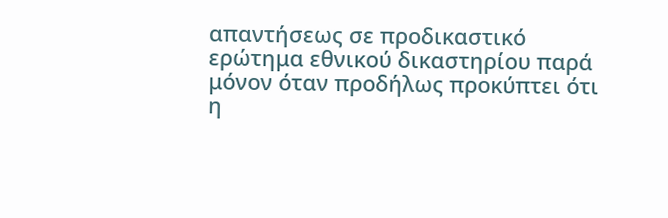απαντήσεως σε προδικαστικό ερώτημα εθνικού δικαστηρίου παρά μόνον όταν προδήλως προκύπτει ότι η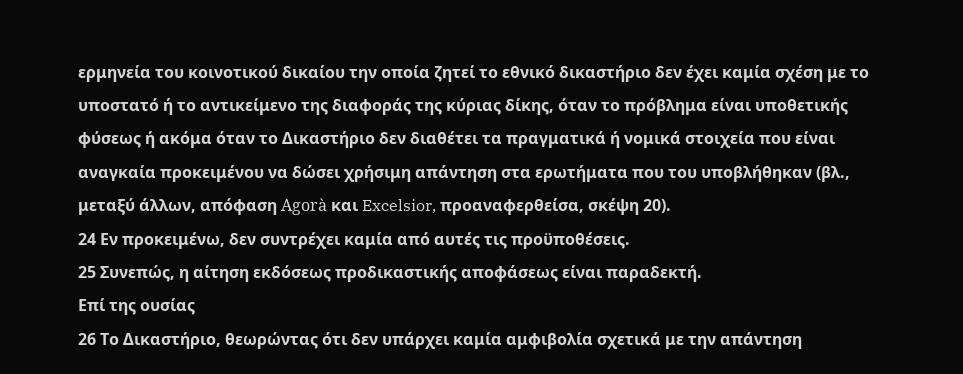ερμηνεία του κοινοτικού δικαίου την οποία ζητεί το εθνικό δικαστήριο δεν έχει καμία σχέση με το υποστατό ή το αντικείμενο της διαφοράς της κύριας δίκης, όταν το πρόβλημα είναι υποθετικής φύσεως ή ακόμα όταν το Δικαστήριο δεν διαθέτει τα πραγματικά ή νομικά στοιχεία που είναι αναγκαία προκειμένου να δώσει χρήσιμη απάντηση στα ερωτήματα που του υποβλήθηκαν (βλ., μεταξύ άλλων, απόφαση Agorà και Excelsior, προαναφερθείσα, σκέψη 20).
24 Εν προκειμένω, δεν συντρέχει καμία από αυτές τις προϋποθέσεις.
25 Συνεπώς, η αίτηση εκδόσεως προδικαστικής αποφάσεως είναι παραδεκτή.
Επί της ουσίας
26 Το Δικαστήριο, θεωρώντας ότι δεν υπάρχει καμία αμφιβολία σχετικά με την απάντηση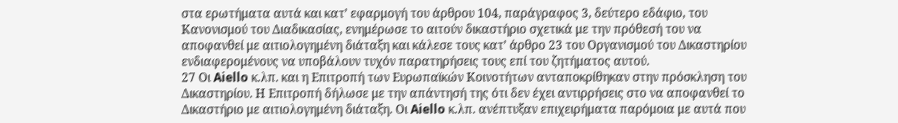στα ερωτήματα αυτά και κατ’ εφαρμογή του άρθρου 104, παράγραφος 3, δεύτερο εδάφιο, του Κανονισμού του Διαδικασίας, ενημέρωσε το αιτούν δικαστήριο σχετικά με την πρόθεσή του να αποφανθεί με αιτιολογημένη διάταξη και κάλεσε τους κατ’ άρθρο 23 του Οργανισμού του Δικαστηρίου ενδιαφερομένους να υποβάλουν τυχόν παρατηρήσεις τους επί του ζητήματος αυτού.
27 Οι Aiello κ.λπ. και η Επιτροπή των Ευρωπαϊκών Κοινοτήτων ανταποκρίθηκαν στην πρόσκληση του Δικαστηρίου. Η Επιτροπή δήλωσε με την απάντησή της ότι δεν έχει αντιρρήσεις στο να αποφανθεί το Δικαστήριο με αιτιολογημένη διάταξη. Οι Aiello κ.λπ. ανέπτυξαν επιχειρήματα παρόμοια με αυτά που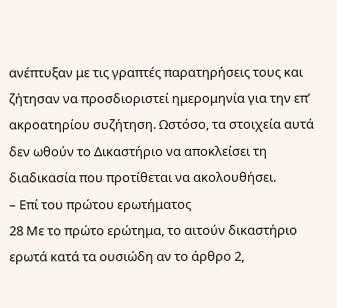ανέπτυξαν με τις γραπτές παρατηρήσεις τους και ζήτησαν να προσδιοριστεί ημερομηνία για την επ’ ακροατηρίου συζήτηση. Ωστόσο, τα στοιχεία αυτά δεν ωθούν το Δικαστήριο να αποκλείσει τη διαδικασία που προτίθεται να ακολουθήσει.
– Επί του πρώτου ερωτήματος
28 Με το πρώτο ερώτημα, το αιτούν δικαστήριο ερωτά κατά τα ουσιώδη αν το άρθρο 2,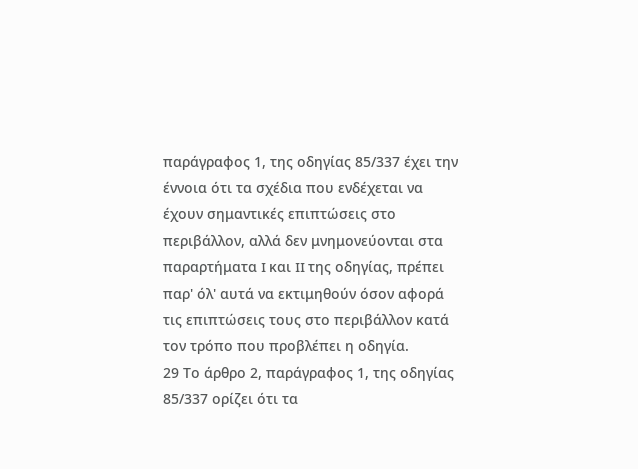παράγραφος 1, της οδηγίας 85/337 έχει την έννοια ότι τα σχέδια που ενδέχεται να έχουν σημαντικές επιπτώσεις στο περιβάλλον, αλλά δεν μνημονεύονται στα παραρτήματα I και II της οδηγίας, πρέπει παρ' όλ' αυτά να εκτιμηθούν όσον αφορά τις επιπτώσεις τους στο περιβάλλον κατά τον τρόπο που προβλέπει η οδηγία.
29 Το άρθρο 2, παράγραφος 1, της οδηγίας 85/337 ορίζει ότι τα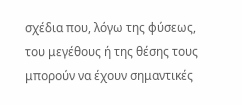σχέδια που, λόγω της φύσεως, του μεγέθους ή της θέσης τους μπορούν να έχουν σημαντικές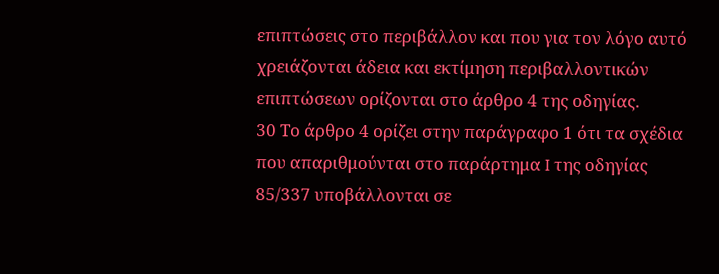επιπτώσεις στο περιβάλλον και που για τον λόγο αυτό χρειάζονται άδεια και εκτίμηση περιβαλλοντικών επιπτώσεων ορίζονται στο άρθρο 4 της οδηγίας.
30 Το άρθρο 4 ορίζει στην παράγραφο 1 ότι τα σχέδια που απαριθμούνται στο παράρτημα I της οδηγίας 85/337 υποβάλλονται σε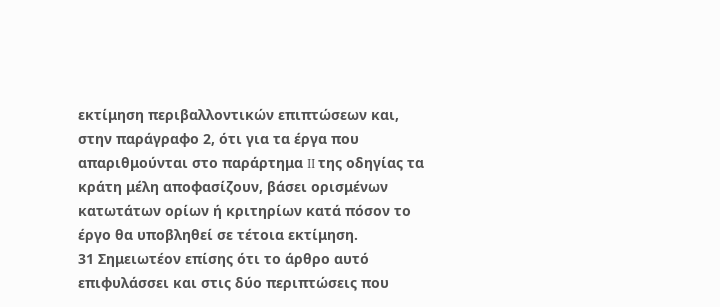εκτίμηση περιβαλλοντικών επιπτώσεων και, στην παράγραφο 2, ότι για τα έργα που απαριθμούνται στο παράρτημα II της οδηγίας τα κράτη μέλη αποφασίζουν, βάσει ορισμένων κατωτάτων ορίων ή κριτηρίων κατά πόσον το έργο θα υποβληθεί σε τέτοια εκτίμηση.
31 Σημειωτέον επίσης ότι το άρθρο αυτό επιφυλάσσει και στις δύο περιπτώσεις που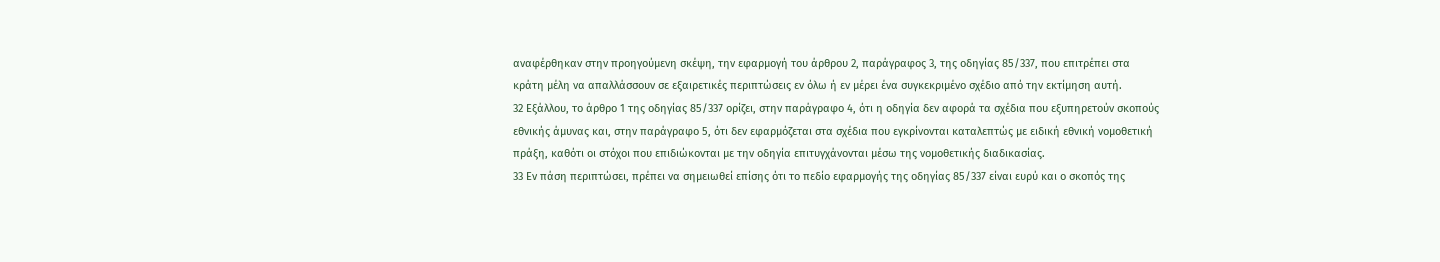αναφέρθηκαν στην προηγούμενη σκέψη, την εφαρμογή του άρθρου 2, παράγραφος 3, της οδηγίας 85/337, που επιτρέπει στα κράτη μέλη να απαλλάσσουν σε εξαιρετικές περιπτώσεις εν όλω ή εν μέρει ένα συγκεκριμένο σχέδιο από την εκτίμηση αυτή.
32 Εξάλλου, το άρθρο 1 της οδηγίας 85/337 ορίζει, στην παράγραφο 4, ότι η οδηγία δεν αφορά τα σχέδια που εξυπηρετούν σκοπούς εθνικής άμυνας και, στην παράγραφο 5, ότι δεν εφαρμόζεται στα σχέδια που εγκρίνονται καταλεπτώς με ειδική εθνική νομοθετική πράξη, καθότι οι στόχοι που επιδιώκονται με την οδηγία επιτυγχάνονται μέσω της νομοθετικής διαδικασίας.
33 Εν πάση περιπτώσει, πρέπει να σημειωθεί επίσης ότι το πεδίο εφαρμογής της οδηγίας 85/337 είναι ευρύ και ο σκοπός της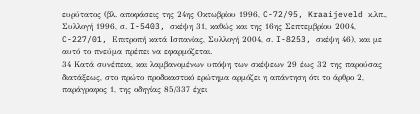ευρύτατος (βλ. αποφάσεις της 24ης Οκτωβρίου 1996, C-72/95, Kraaijeveld κ.λπ., Συλλογή 1996, σ. I-5403, σκέψη 31, καθώς και της 16ης Σεπτεμβρίου 2004, C-227/01, Επιτροπή κατά Ισπανίας, Συλλογή 2004, σ. I-8253, σκέψη 46), και με αυτό το πνεύμα πρέπει να εφαρμόζεται.
34 Κατά συνέπεια, και λαμβανομένων υπόψη των σκέψεων 29 έως 32 της παρούσας διατάξεως, στο πρώτο προδικαστικό ερώτημα αρμόζει η απάντηση ότι το άρθρο 2, παράγραφος 1, της οδηγίας 85/337 έχει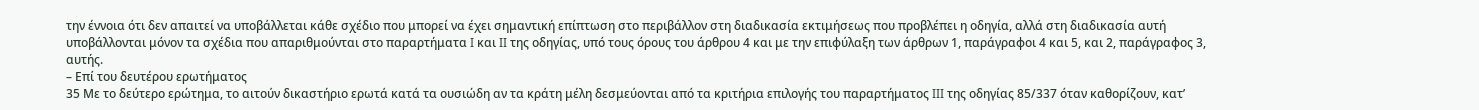την έννοια ότι δεν απαιτεί να υποβάλλεται κάθε σχέδιο που μπορεί να έχει σημαντική επίπτωση στο περιβάλλον στη διαδικασία εκτιμήσεως που προβλέπει η οδηγία, αλλά στη διαδικασία αυτή υποβάλλονται μόνον τα σχέδια που απαριθμούνται στο παραρτήματα I και II της οδηγίας, υπό τους όρους του άρθρου 4 και με την επιφύλαξη των άρθρων 1, παράγραφοι 4 και 5, και 2, παράγραφος 3, αυτής.
– Επί του δευτέρου ερωτήματος
35 Με το δεύτερο ερώτημα, το αιτούν δικαστήριο ερωτά κατά τα ουσιώδη αν τα κράτη μέλη δεσμεύονται από τα κριτήρια επιλογής του παραρτήματος III της οδηγίας 85/337 όταν καθορίζουν, κατ’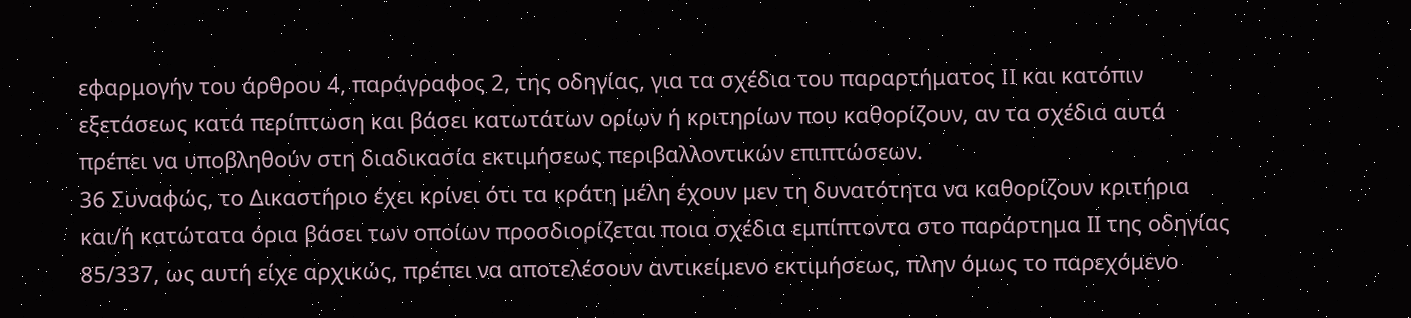εφαρμογήν του άρθρου 4, παράγραφος 2, της οδηγίας, για τα σχέδια του παραρτήματος II και κατόπιν εξετάσεως κατά περίπτωση και βάσει κατωτάτων ορίων ή κριτηρίων που καθορίζουν, αν τα σχέδια αυτά πρέπει να υποβληθούν στη διαδικασία εκτιμήσεως περιβαλλοντικών επιπτώσεων.
36 Συναφώς, το Δικαστήριο έχει κρίνει ότι τα κράτη μέλη έχουν μεν τη δυνατότητα να καθορίζουν κριτήρια και/ή κατώτατα όρια βάσει των οποίων προσδιορίζεται ποια σχέδια εμπίπτοντα στο παράρτημα ΙΙ της οδηγίας 85/337, ως αυτή είχε αρχικώς, πρέπει να αποτελέσουν αντικείμενο εκτιμήσεως, πλην όμως το παρεχόμενο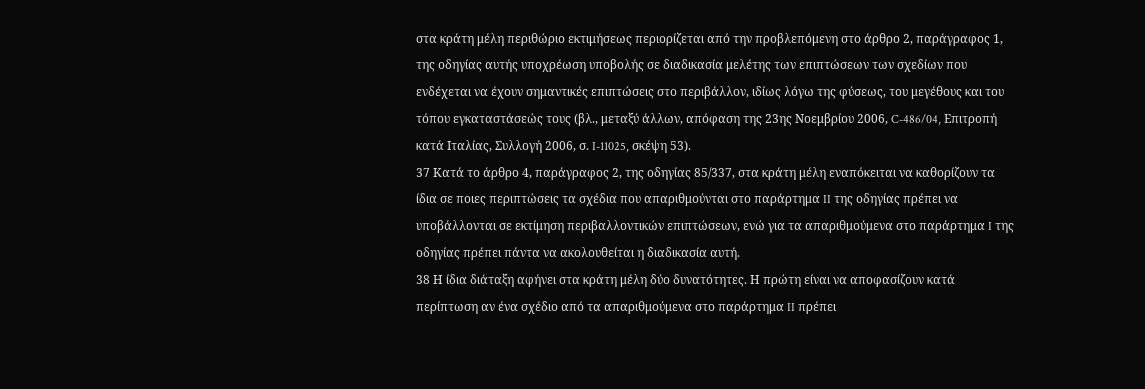στα κράτη μέλη περιθώριο εκτιμήσεως περιορίζεται από την προβλεπόμενη στο άρθρο 2, παράγραφος 1, της οδηγίας αυτής υποχρέωση υποβολής σε διαδικασία μελέτης των επιπτώσεων των σχεδίων που ενδέχεται να έχουν σημαντικές επιπτώσεις στο περιβάλλον, ιδίως λόγω της φύσεως, του μεγέθους και του τόπου εγκαταστάσεώς τους (βλ., μεταξύ άλλων, απόφαση της 23ης Νοεμβρίου 2006, C-486/04, Επιτροπή κατά Ιταλίας, Συλλογή 2006, σ. I-11025, σκέψη 53).
37 Κατά το άρθρο 4, παράγραφος 2, της οδηγίας 85/337, στα κράτη μέλη εναπόκειται να καθορίζουν τα ίδια σε ποιες περιπτώσεις τα σχέδια που απαριθμούνται στο παράρτημα II της οδηγίας πρέπει να υποβάλλονται σε εκτίμηση περιβαλλοντικών επιπτώσεων, ενώ για τα απαριθμούμενα στο παράρτημα I της οδηγίας πρέπει πάντα να ακολουθείται η διαδικασία αυτή.
38 Η ίδια διάταξη αφήνει στα κράτη μέλη δύο δυνατότητες. Η πρώτη είναι να αποφασίζουν κατά περίπτωση αν ένα σχέδιο από τα απαριθμούμενα στο παράρτημα II πρέπει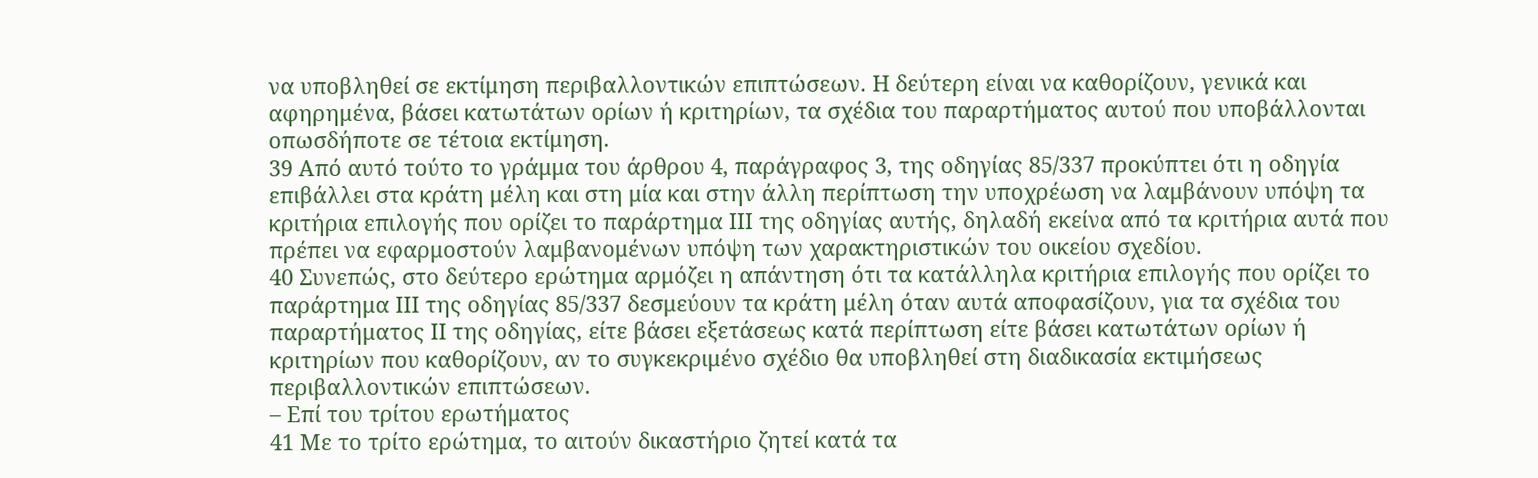να υποβληθεί σε εκτίμηση περιβαλλοντικών επιπτώσεων. Η δεύτερη είναι να καθορίζουν, γενικά και αφηρημένα, βάσει κατωτάτων ορίων ή κριτηρίων, τα σχέδια του παραρτήματος αυτού που υποβάλλονται οπωσδήποτε σε τέτοια εκτίμηση.
39 Από αυτό τούτο το γράμμα του άρθρου 4, παράγραφος 3, της οδηγίας 85/337 προκύπτει ότι η οδηγία επιβάλλει στα κράτη μέλη και στη μία και στην άλλη περίπτωση την υποχρέωση να λαμβάνουν υπόψη τα κριτήρια επιλογής που ορίζει το παράρτημα III της οδηγίας αυτής, δηλαδή εκείνα από τα κριτήρια αυτά που πρέπει να εφαρμοστούν λαμβανομένων υπόψη των χαρακτηριστικών του οικείου σχεδίου.
40 Συνεπώς, στο δεύτερο ερώτημα αρμόζει η απάντηση ότι τα κατάλληλα κριτήρια επιλογής που ορίζει το παράρτημα III της οδηγίας 85/337 δεσμεύουν τα κράτη μέλη όταν αυτά αποφασίζουν, για τα σχέδια του παραρτήματος II της οδηγίας, είτε βάσει εξετάσεως κατά περίπτωση είτε βάσει κατωτάτων ορίων ή κριτηρίων που καθορίζουν, αν το συγκεκριμένο σχέδιο θα υποβληθεί στη διαδικασία εκτιμήσεως περιβαλλοντικών επιπτώσεων.
– Επί του τρίτου ερωτήματος
41 Με το τρίτο ερώτημα, το αιτούν δικαστήριο ζητεί κατά τα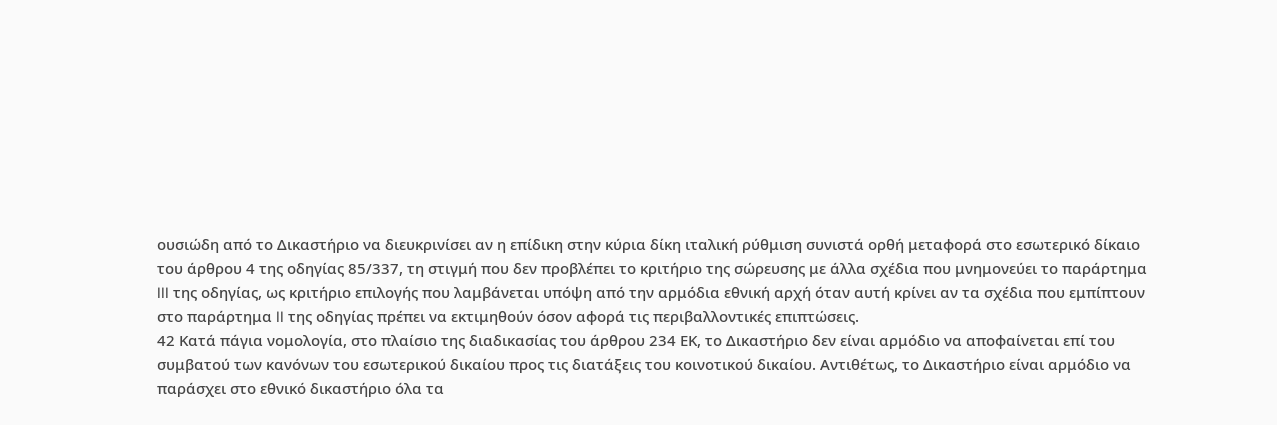ουσιώδη από το Δικαστήριο να διευκρινίσει αν η επίδικη στην κύρια δίκη ιταλική ρύθμιση συνιστά ορθή μεταφορά στο εσωτερικό δίκαιο του άρθρου 4 της οδηγίας 85/337, τη στιγμή που δεν προβλέπει το κριτήριο της σώρευσης με άλλα σχέδια που μνημονεύει το παράρτημα III της οδηγίας, ως κριτήριο επιλογής που λαμβάνεται υπόψη από την αρμόδια εθνική αρχή όταν αυτή κρίνει αν τα σχέδια που εμπίπτουν στο παράρτημα II της οδηγίας πρέπει να εκτιμηθούν όσον αφορά τις περιβαλλοντικές επιπτώσεις.
42 Κατά πάγια νομολογία, στο πλαίσιο της διαδικασίας του άρθρου 234 ΕΚ, το Δικαστήριο δεν είναι αρμόδιο να αποφαίνεται επί του συμβατού των κανόνων του εσωτερικού δικαίου προς τις διατάξεις του κοινοτικού δικαίου. Αντιθέτως, το Δικαστήριο είναι αρμόδιο να παράσχει στο εθνικό δικαστήριο όλα τα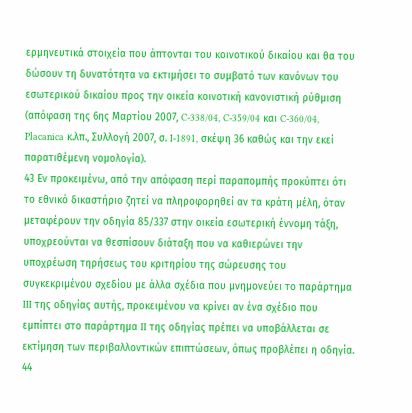ερμηνευτικά στοιχεία που άπτονται του κοινοτικού δικαίου και θα του δώσουν τη δυνατότητα να εκτιμήσει το συμβατό των κανόνων του εσωτερικού δικαίου προς την οικεία κοινοτική κανονιστική ρύθμιση (απόφαση της 6ης Μαρτίου 2007, C‑338/04, C‑359/04 και C‑360/04, Placanica κ.λπ., Συλλογή 2007, σ. I‑1891, σκέψη 36 καθώς και την εκεί παρατιθέμενη νομολογία).
43 Εν προκειμένω, από την απόφαση περί παραπομπής προκύπτει ότι το εθνικό δικαστήριο ζητεί να πληροφορηθεί αν τα κράτη μέλη, όταν μεταφέρουν την οδηγία 85/337 στην οικεία εσωτερική έννομη τάξη, υποχρεούνται να θεσπίσουν διάταξη που να καθιερώνει την υποχρέωση τηρήσεως του κριτηρίου της σώρευσης του συγκεκριμένου σχεδίου με άλλα σχέδια που μνημονεύει το παράρτημα III της οδηγίας αυτής, προκειμένου να κρίνει αν ένα σχέδιο που εμπίπτει στο παράρτημα II της οδηγίας πρέπει να υποβάλλεται σε εκτίμηση των περιβαλλοντικών επιπτώσεων, όπως προβλέπει η οδηγία.
44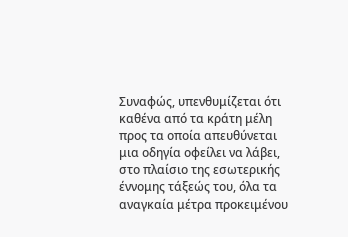Συναφώς, υπενθυμίζεται ότι καθένα από τα κράτη μέλη προς τα οποία απευθύνεται μια οδηγία οφείλει να λάβει, στο πλαίσιο της εσωτερικής έννομης τάξεώς του, όλα τα αναγκαία μέτρα προκειμένου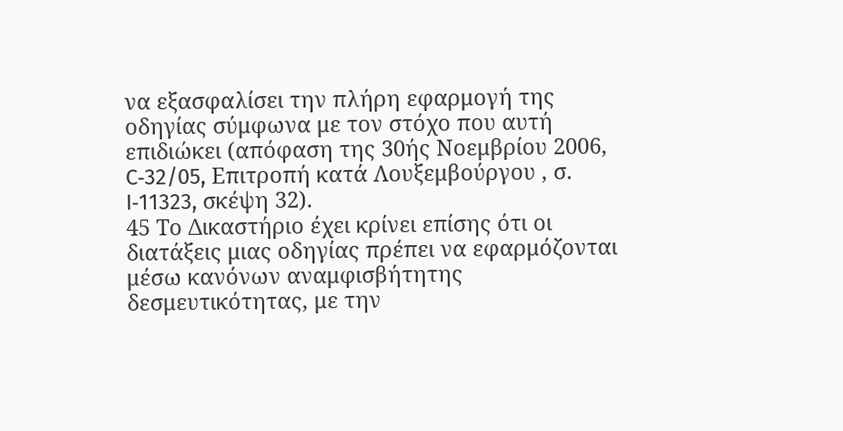να εξασφαλίσει την πλήρη εφαρμογή της οδηγίας σύμφωνα με τον στόχο που αυτή επιδιώκει (απόφαση της 30ής Νοεμβρίου 2006, C‑32/05, Επιτροπή κατά Λουξεμβούργου , σ. I‑11323, σκέψη 32).
45 Το Δικαστήριο έχει κρίνει επίσης ότι οι διατάξεις μιας οδηγίας πρέπει να εφαρμόζονται μέσω κανόνων αναμφισβήτητης δεσμευτικότητας, με την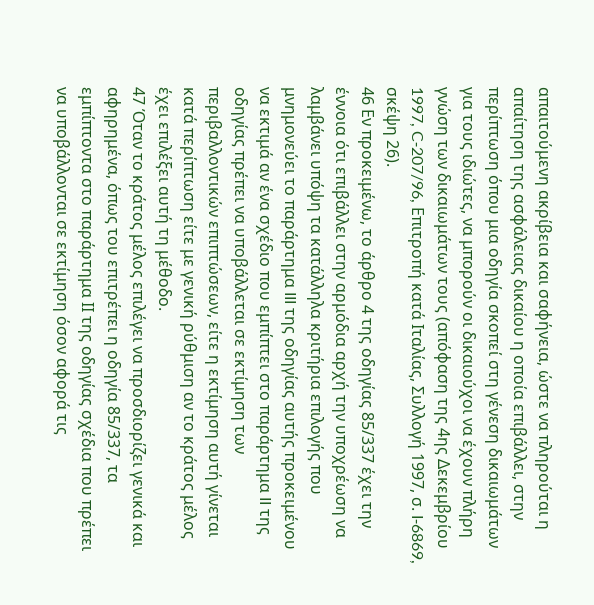απαιτούμενη ακρίβεια και σαφήνεια, ώστε να πληρούται η απαίτηση της ασφάλειας δικαίου η οποία επιβάλλει, στην περίπτωση όπου μια οδηγία σκοπεί στη γένεση δικαιωμάτων για τους ιδιώτες, να μπορούν οι δικαιούχοι να έχουν πλήρη γνώση των δικαιωμάτων τους (απόφαση της 4ης Δεκεμβρίου 1997, C‑207/96, Επιτροπή κατά Ιταλίας, Συλλογή 1997, σ. I‑6869, σκέψη 26).
46 Εν προκειμένω, το άρθρο 4 της οδηγίας 85/337 έχει την έννοια ότι επιβάλλει στην αρμόδια αρχή την υποχρέωση να λαμβάνει υπόψη τα κατάλληλα κριτήρια επιλογής που μνημονεύει το παράρτημα III της οδηγίας αυτής προκειμένου να εκτιμά αν ένα σχέδιο που εμπίπτει στο παράρτημα II της οδηγίας πρέπει να υποβάλλεται σε εκτίμηση των περιβαλλοντικών επιπτώσεων, είτε η εκτίμηση αυτή γίνεται κατά περίπτωση είτε με γενική ρύθμιση αν το κράτος μέλος έχει επιλέξει αυτή τη μέθοδο.
47 Όταν το κράτος μέλος επιλέγει να προσδιορίζει γενικά και αφηρημένα, όπως του επιτρέπει η οδηγία 85/337, τα εμπίπτοντα στο παράρτημα ΙΙ της οδηγίας σχέδια που πρέπει να υποβάλλονται σε εκτίμηση όσον αφορά τις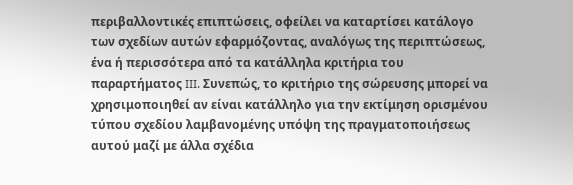περιβαλλοντικές επιπτώσεις, οφείλει να καταρτίσει κατάλογο των σχεδίων αυτών εφαρμόζοντας, αναλόγως της περιπτώσεως, ένα ή περισσότερα από τα κατάλληλα κριτήρια του παραρτήματος III. Συνεπώς, το κριτήριο της σώρευσης μπορεί να χρησιμοποιηθεί αν είναι κατάλληλο για την εκτίμηση ορισμένου τύπου σχεδίου λαμβανομένης υπόψη της πραγματοποιήσεως αυτού μαζί με άλλα σχέδια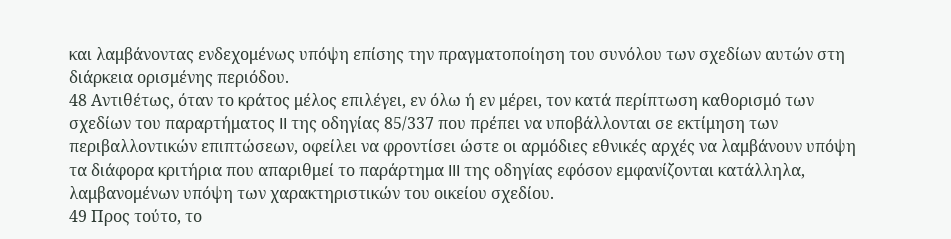και λαμβάνοντας ενδεχομένως υπόψη επίσης την πραγματοποίηση του συνόλου των σχεδίων αυτών στη διάρκεια ορισμένης περιόδου.
48 Αντιθέτως, όταν το κράτος μέλος επιλέγει, εν όλω ή εν μέρει, τον κατά περίπτωση καθορισμό των σχεδίων του παραρτήματος II της οδηγίας 85/337 που πρέπει να υποβάλλονται σε εκτίμηση των περιβαλλοντικών επιπτώσεων, οφείλει να φροντίσει ώστε οι αρμόδιες εθνικές αρχές να λαμβάνουν υπόψη τα διάφορα κριτήρια που απαριθμεί το παράρτημα III της οδηγίας εφόσον εμφανίζονται κατάλληλα, λαμβανομένων υπόψη των χαρακτηριστικών του οικείου σχεδίου.
49 Προς τούτο, το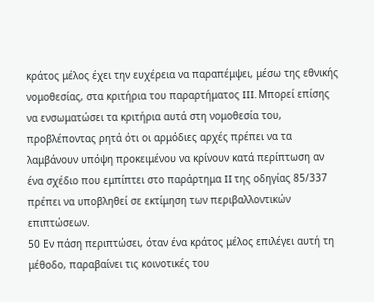κράτος μέλος έχει την ευχέρεια να παραπέμψει, μέσω της εθνικής νομοθεσίας, στα κριτήρια του παραρτήματος III. Μπορεί επίσης να ενσωματώσει τα κριτήρια αυτά στη νομοθεσία του, προβλέποντας ρητά ότι οι αρμόδιες αρχές πρέπει να τα λαμβάνουν υπόψη προκειμένου να κρίνουν κατά περίπτωση αν ένα σχέδιο που εμπίπτει στο παράρτημα II της οδηγίας 85/337 πρέπει να υποβληθεί σε εκτίμηση των περιβαλλοντικών επιπτώσεων.
50 Εν πάση περιπτώσει, όταν ένα κράτος μέλος επιλέγει αυτή τη μέθοδο, παραβαίνει τις κοινοτικές του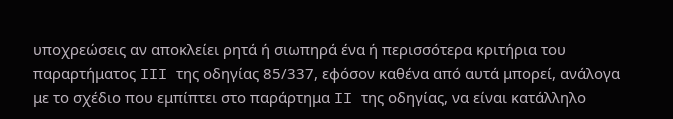υποχρεώσεις αν αποκλείει ρητά ή σιωπηρά ένα ή περισσότερα κριτήρια του παραρτήματος III της οδηγίας 85/337, εφόσον καθένα από αυτά μπορεί, ανάλογα με το σχέδιο που εμπίπτει στο παράρτημα II της οδηγίας, να είναι κατάλληλο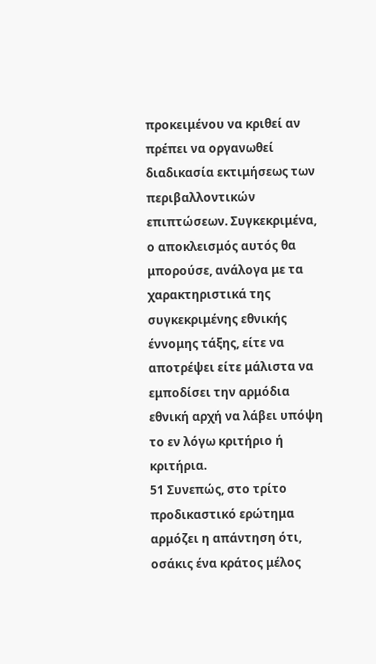προκειμένου να κριθεί αν πρέπει να οργανωθεί διαδικασία εκτιμήσεως των περιβαλλοντικών επιπτώσεων. Συγκεκριμένα, ο αποκλεισμός αυτός θα μπορούσε, ανάλογα με τα χαρακτηριστικά της συγκεκριμένης εθνικής έννομης τάξης, είτε να αποτρέψει είτε μάλιστα να εμποδίσει την αρμόδια εθνική αρχή να λάβει υπόψη το εν λόγω κριτήριο ή κριτήρια.
51 Συνεπώς, στο τρίτο προδικαστικό ερώτημα αρμόζει η απάντηση ότι, οσάκις ένα κράτος μέλος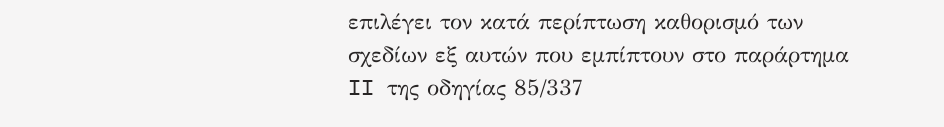επιλέγει τον κατά περίπτωση καθορισμό των σχεδίων εξ αυτών που εμπίπτουν στο παράρτημα II της οδηγίας 85/337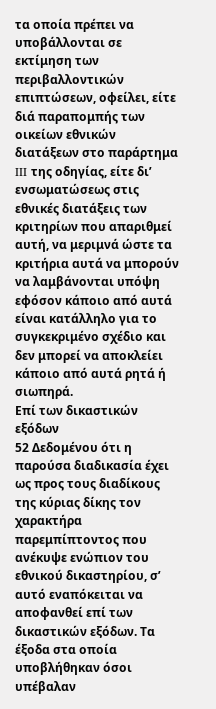τα οποία πρέπει να υποβάλλονται σε εκτίμηση των περιβαλλοντικών επιπτώσεων, οφείλει, είτε διά παραπομπής των οικείων εθνικών διατάξεων στο παράρτημα III της οδηγίας, είτε δι’ ενσωματώσεως στις εθνικές διατάξεις των κριτηρίων που απαριθμεί αυτή, να μεριμνά ώστε τα κριτήρια αυτά να μπορούν να λαμβάνονται υπόψη εφόσον κάποιο από αυτά είναι κατάλληλο για το συγκεκριμένο σχέδιο και δεν μπορεί να αποκλείει κάποιο από αυτά ρητά ή σιωπηρά.
Επί των δικαστικών εξόδων
52 Δεδομένου ότι η παρούσα διαδικασία έχει ως προς τους διαδίκους της κύριας δίκης τον χαρακτήρα παρεμπίπτοντος που ανέκυψε ενώπιον του εθνικού δικαστηρίου, σ’ αυτό εναπόκειται να αποφανθεί επί των δικαστικών εξόδων. Τα έξοδα στα οποία υποβλήθηκαν όσοι υπέβαλαν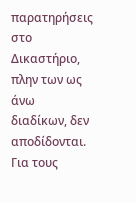παρατηρήσεις στο Δικαστήριο, πλην των ως άνω διαδίκων, δεν αποδίδονται.
Για τους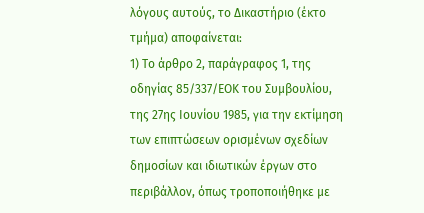λόγους αυτούς, το Δικαστήριο (έκτο τμήμα) αποφαίνεται:
1) Το άρθρο 2, παράγραφος 1, της οδηγίας 85/337/ΕΟΚ του Συμβουλίου, της 27ης Ιουνίου 1985, για την εκτίμηση των επιπτώσεων ορισμένων σχεδίων δημοσίων και ιδιωτικών έργων στο περιβάλλον, όπως τροποποιήθηκε με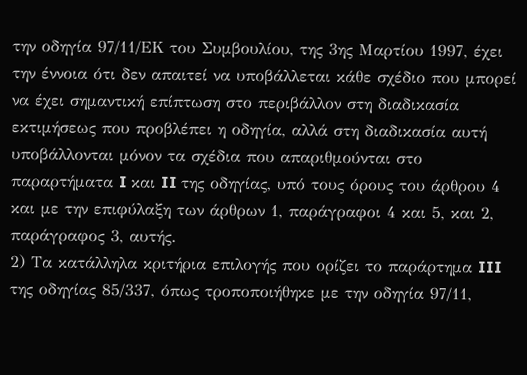την οδηγία 97/11/ΕΚ του Συμβουλίου, της 3ης Μαρτίου 1997, έχει την έννοια ότι δεν απαιτεί να υποβάλλεται κάθε σχέδιο που μπορεί να έχει σημαντική επίπτωση στο περιβάλλον στη διαδικασία εκτιμήσεως που προβλέπει η οδηγία, αλλά στη διαδικασία αυτή υποβάλλονται μόνον τα σχέδια που απαριθμούνται στο παραρτήματα I και II της οδηγίας, υπό τους όρους του άρθρου 4 και με την επιφύλαξη των άρθρων 1, παράγραφοι 4 και 5, και 2, παράγραφος 3, αυτής.
2) Τα κατάλληλα κριτήρια επιλογής που ορίζει το παράρτημα III της οδηγίας 85/337, όπως τροποποιήθηκε με την οδηγία 97/11,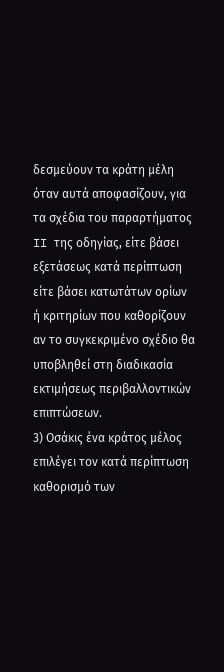δεσμεύουν τα κράτη μέλη όταν αυτά αποφασίζουν, για τα σχέδια του παραρτήματος II της οδηγίας, είτε βάσει εξετάσεως κατά περίπτωση είτε βάσει κατωτάτων ορίων ή κριτηρίων που καθορίζουν αν το συγκεκριμένο σχέδιο θα υποβληθεί στη διαδικασία εκτιμήσεως περιβαλλοντικών επιπτώσεων.
3) Οσάκις ένα κράτος μέλος επιλέγει τον κατά περίπτωση καθορισμό των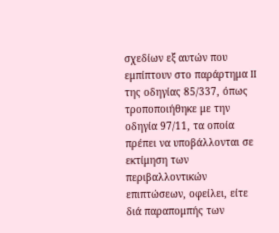σχεδίων εξ αυτών που εμπίπτουν στο παράρτημα II της οδηγίας 85/337, όπως τροποποιήθηκε με την οδηγία 97/11, τα οποία πρέπει να υποβάλλονται σε εκτίμηση των περιβαλλοντικών επιπτώσεων, οφείλει, είτε διά παραπομπής των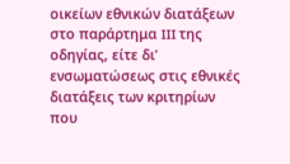οικείων εθνικών διατάξεων στο παράρτημα III της οδηγίας, είτε δι’ ενσωματώσεως στις εθνικές διατάξεις των κριτηρίων που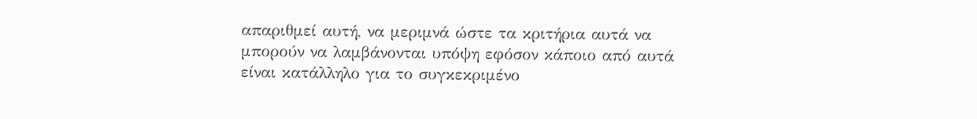απαριθμεί αυτή, να μεριμνά ώστε τα κριτήρια αυτά να μπορούν να λαμβάνονται υπόψη εφόσον κάποιο από αυτά είναι κατάλληλο για το συγκεκριμένο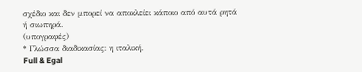σχέδιο και δεν μπορεί να αποκλείει κάποιο από αυτά ρητά ή σιωπηρά.
(υπογραφές)
* Γλώσσα διαδικασίας: η ιταλική.
Full & Egal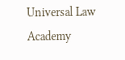Universal Law Academy